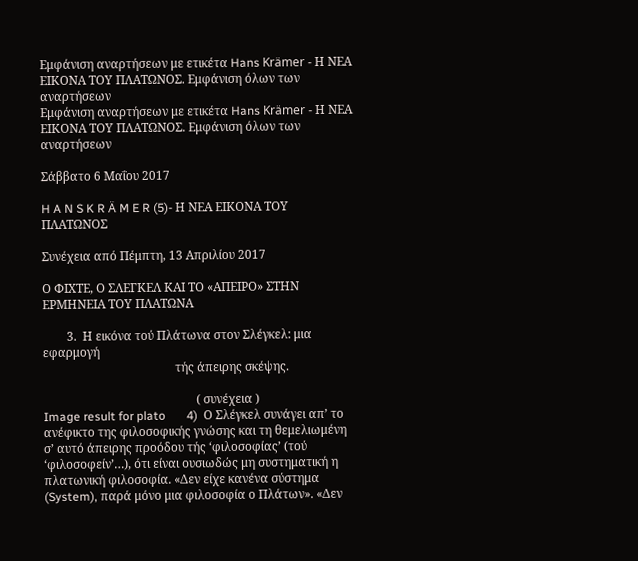Εμφάνιση αναρτήσεων με ετικέτα Hans Krämer - Η ΝΕΑ ΕΙΚΟΝΑ ΤΟΥ ΠΛΑΤΩΝΟΣ. Εμφάνιση όλων των αναρτήσεων
Εμφάνιση αναρτήσεων με ετικέτα Hans Krämer - Η ΝΕΑ ΕΙΚΟΝΑ ΤΟΥ ΠΛΑΤΩΝΟΣ. Εμφάνιση όλων των αναρτήσεων

Σάββατο 6 Μαΐου 2017

H A N S K R Ä M E R (5)- Η ΝΕΑ ΕΙΚΟΝΑ ΤΟΥ ΠΛΑΤΩΝΟΣ

Συνέχεια από Πέμπτη, 13 Απριλίου 2017

Ο ΦΙΧΤΕ, Ο ΣΛΕΓΚΕΛ ΚΑΙ ΤΟ «ΑΠΕΙΡΟ» ΣΤΗΝ ΕΡΜΗΝΕΙΑ ΤΟΥ ΠΛΑΤΩΝΑ

        3.  Η εικόνα τού Πλάτωνα στον Σλέγκελ: μια εφαρμογή
                                            τής άπειρης σκέψης.

                                                   ( συνέχεια )
Image result for plato       4)  Ο Σλέγκελ συνάγει απ’ το ανέφικτο της φιλοσοφικής γνώσης και τη θεμελιωμένη σ’ αυτό άπειρης προόδου τής ‘φιλοσοφίας’ (τού ‘φιλοσοφείν’…), ότι είναι ουσιωδώς μη συστηματική η πλατωνική φιλοσοφία. «Δεν είχε κανένα σύστημα (System), παρά μόνο μια φιλοσοφία ο Πλάτων». «Δεν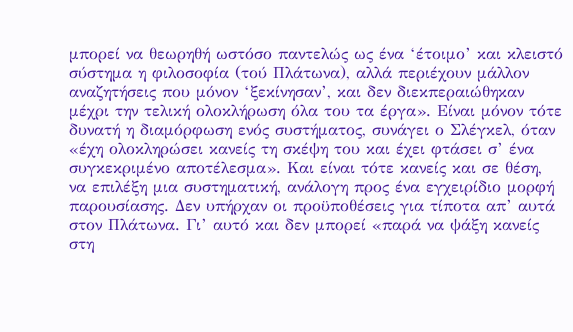μπορεί να θεωρηθή ωστόσο παντελώς ως ένα ‘έτοιμο’ και κλειστό σύστημα η φιλοσοφία (τού Πλάτωνα), αλλά περιέχουν μάλλον αναζητήσεις που μόνον ‘ξεκίνησαν’, και δεν διεκπεραιώθηκαν μέχρι την τελική ολοκλήρωση όλα του τα έργα». Είναι μόνον τότε δυνατή η διαμόρφωση ενός συστήματος, συνάγει ο Σλέγκελ, όταν «έχη ολοκληρώσει κανείς τη σκέψη του και έχει φτάσει σ’ ένα συγκεκριμένο αποτέλεσμα». Και είναι τότε κανείς και σε θέση, να επιλέξη μια συστηματική, ανάλογη προς ένα εγχειρίδιο μορφή παρουσίασης. Δεν υπήρχαν οι προϋποθέσεις για τίποτα απ’ αυτά στον Πλάτωνα. Γι’ αυτό και δεν μπορεί «παρά να ψάξη κανείς στη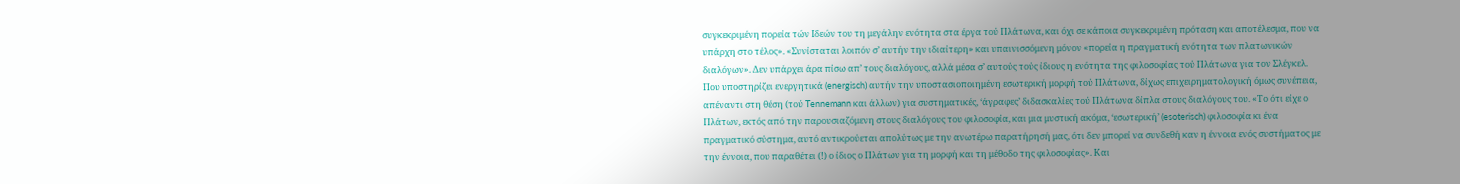συγκεκριμένη πορεία τών Ιδεών του τη μεγάλην ενότητα στα έργα τού Πλάτωνα, και όχι σε κάποια συγκεκριμένη πρόταση και αποτέλεσμα, που να υπάρχη στο τέλος». «Συνίσταται λοιπόν σ’ αυτήν την ιδιαίτερη» και υπαινισσόμενη μόνον «πορεία η πραγματική ενότητα των πλατωνικών διαλόγων». Δεν υπάρχει άρα πίσω απ’ τους διαλόγους, αλλά μέσα σ’ αυτούς τούς ίδιους η ενότητα της φιλοσοφίας τού Πλάτωνα για τον Σλέγκελ. Που υποστηρίζει ενεργητικά (energisch) αυτήν την υποστασιοποιημένη εσωτερική μορφή τού Πλάτωνα, δίχως επιχειρηματολογική όμως συνέπεια, απέναντι στη θέση (τού Tennemann και άλλων) για συστηματικές, ‘άγραφες’ διδασκαλίες τού Πλάτωνα δίπλα στους διαλόγους του. «Το ότι είχε ο Πλάτων, εκτός από την παρουσιαζόμενη στους διαλόγους του φιλοσοφία, και μια μυστική ακόμα, ‘εσωτερική’ (esoterisch) φιλοσοφία κι ένα πραγματικό σύστημα, αυτό αντικρούεται απολύτως με την ανωτέρω παρατήρησή μας, ότι δεν μπορεί να συνδεθή καν η έννοια ενός συστήματος με την έννοια, που παραθέτει (!) ο ίδιος ο Πλάτων για τη μορφή και τη μέθοδο της φιλοσοφίας». Και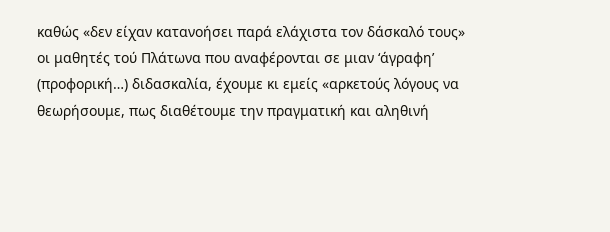καθώς «δεν είχαν κατανοήσει παρά ελάχιστα τον δάσκαλό τους» οι μαθητές τού Πλάτωνα που αναφέρονται σε μιαν ‘άγραφη’ (προφορική…) διδασκαλία, έχουμε κι εμείς «αρκετούς λόγους να θεωρήσουμε, πως διαθέτουμε την πραγματική και αληθινή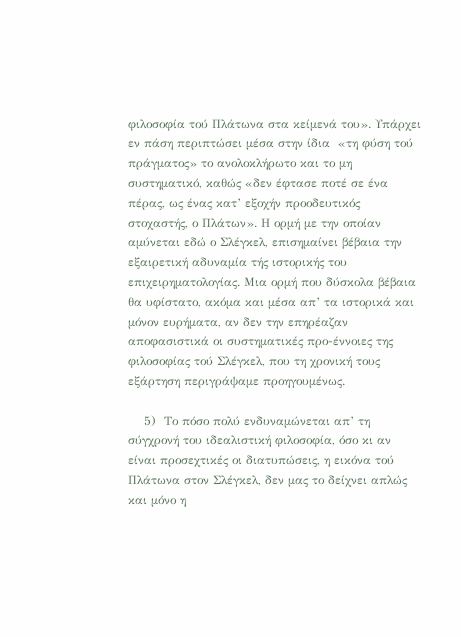φιλοσοφία τού Πλάτωνα στα κείμενά του». Υπάρχει εν πάση περιπτώσει μέσα στην ίδια  «τη φύση τού πράγματος» το ανολοκλήρωτο και το μη συστηματικό, καθώς «δεν έφτασε ποτέ σε ένα πέρας, ως ένας κατ’ εξοχήν προοδευτικός στοχαστής, ο Πλάτων». Η ορμή με την οποίαν αμύνεται εδώ ο Σλέγκελ, επισημαίνει βέβαια την εξαιρετική αδυναμία τής ιστορικής του επιχειρηματολογίας. Μια ορμή που δύσκολα βέβαια θα υφίστατο, ακόμα και μέσα απ’ τα ιστορικά και μόνον ευρήματα, αν δεν την επηρέαζαν αποφασιστικά οι συστηματικές προ-έννοιες της φιλοσοφίας τού Σλέγκελ, που τη χρονική τους εξάρτηση περιγράψαμε προηγουμένως.

    5)  Το πόσο πολύ ενδυναμώνεται απ’ τη σύγχρονή του ιδεαλιστική φιλοσοφία, όσο κι αν είναι προσεχτικές οι διατυπώσεις, η εικόνα τού Πλάτωνα στον Σλέγκελ, δεν μας το δείχνει απλώς και μόνο η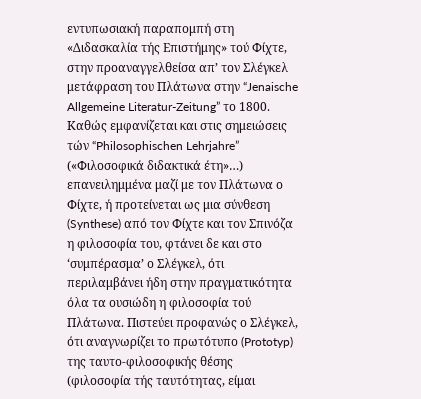εντυπωσιακή παραπομπή στη «Διδασκαλία τής Επιστήμης» τού Φίχτε, στην προαναγγελθείσα απ’ τον Σλέγκελ μετάφραση του Πλάτωνα στην “Jenaische Allgemeine Literatur-Zeitung” το 1800. Καθώς εμφανίζεται και στις σημειώσεις τών “Philosophischen Lehrjahre” («Φιλοσοφικά διδακτικά έτη»…) επανειλημμένα μαζί με τον Πλάτωνα ο Φίχτε, ή προτείνεται ως μια σύνθεση (Synthese) από τον Φίχτε και τον Σπινόζα η φιλοσοφία του, φτάνει δε και στο ‘συμπέρασμα’ ο Σλέγκελ, ότι περιλαμβάνει ήδη στην πραγματικότητα όλα τα ουσιώδη η φιλοσοφία τού Πλάτωνα. Πιστεύει προφανώς ο Σλέγκελ, ότι αναγνωρίζει το πρωτότυπο (Prototyp) της ταυτο-φιλοσοφικής θέσης (φιλοσοφία τής ταυτότητας, είμαι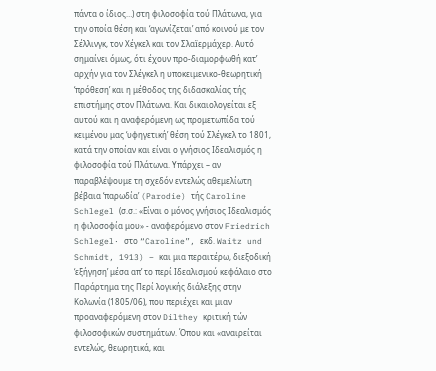πάντα ο ίδιος…) στη φιλοσοφία τού Πλάτωνα, για την οποία θέση και ‘αγωνίζεται’ από κοινού με τον Σέλλινγκ, τον Χέγκελ και τον Σλαїερμάχερ. Αυτό σημαίνει όμως, ότι έχουν προ-διαμορφωθή κατ’ αρχήν για τον Σλέγκελ η υποκειμενικο-θεωρητική ‘πρόθεση’ και η μέθοδος της διδασκαλίας τής επιστήμης στον Πλάτωνα. Και δικαιολογείται εξ αυτού και η αναφερόμενη ως προμετωπίδα τού κειμένου μας ‘υφηγετική’ θέση τού Σλέγκελ το 1801, κατά την οποίαν και είναι ο γνήσιος Ιδεαλισμός η φιλοσοφία τού Πλάτωνα. Υπάρχει – αν παραβλέψουμε τη σχεδόν εντελώς αθεμελίωτη βέβαια ‘παρωδία’ (Parodie) τής Caroline Schlegel (σ.σ.: «Είναι ο μόνος γνήσιος Ιδεαλισμός η φιλοσοφία μου» - αναφερόμενο στον Friedrich Schlegel· στο “Caroline”, εκδ. Waitz und Schmidt, 1913) – και μια περαιτέρω, διεξοδική ‘εξήγηση’ μέσα απ’ το περί Ιδεαλισμού κεφάλαιο στο Παράρτημα της Περί λογικής διάλεξης στην Κολωνία (1805/06), που περιέχει και μιαν προαναφερόμενη στον Dilthey κριτική τών φιλοσοφικών συστημάτων. Όπου και «αναιρείται εντελώς, θεωρητικά, και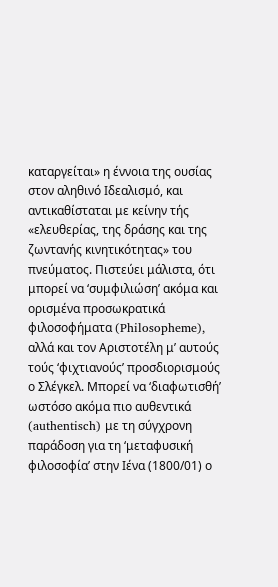καταργείται» η έννοια της ουσίας στον αληθινό Ιδεαλισμό, και αντικαθίσταται με κείνην τής «ελευθερίας, της δράσης και της ζωντανής κινητικότητας» του πνεύματος. Πιστεύει μάλιστα, ότι μπορεί να ‘συμφιλιώση’ ακόμα και ορισμένα προσωκρατικά φιλοσοφήματα (Philosopheme), αλλά και τον Αριστοτέλη μ’ αυτούς τούς ‘φιχτιανούς’ προσδιορισμούς ο Σλέγκελ. Μπορεί να ‘διαφωτισθή’ ωστόσο ακόμα πιο αυθεντικά (authentisch) με τη σύγχρονη παράδοση για τη ‘μεταφυσική φιλοσοφία’ στην Ιένα (1800/01) ο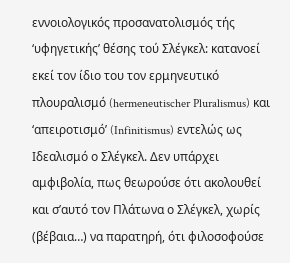εννοιολογικός προσανατολισμός τής ‘υφηγετικής’ θέσης τού Σλέγκελ: κατανοεί εκεί τον ίδιο του τον ερμηνευτικό πλουραλισμό (hermeneutischer Pluralismus) και ‘απειροτισμό’ (Infinitismus) εντελώς ως Ιδεαλισμό ο Σλέγκελ. Δεν υπάρχει αμφιβολία, πως θεωρούσε ότι ακολουθεί και σ’αυτό τον Πλάτωνα ο Σλέγκελ, χωρίς (βέβαια…) να παρατηρή, ότι φιλοσοφούσε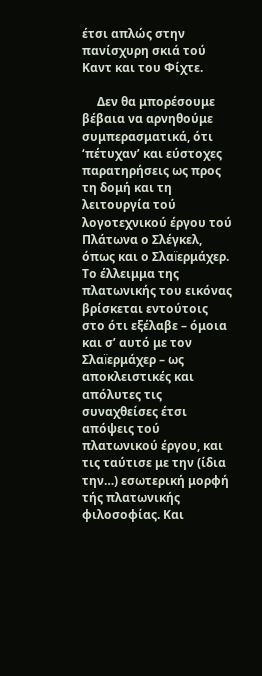έτσι απλώς στην πανίσχυρη σκιά τού Καντ και του Φίχτε.

     Δεν θα μπορέσουμε βέβαια να αρνηθούμε συμπερασματικά, ότι ‘πέτυχαν’ και εύστοχες παρατηρήσεις ως προς τη δομή και τη λειτουργία τού λογοτεχνικού έργου τού Πλάτωνα ο Σλέγκελ, όπως και ο Σλαїερμάχερ. Το έλλειμμα της πλατωνικής του εικόνας βρίσκεται εντούτοις στο ότι εξέλαβε – όμοια και σ’ αυτό με τον Σλαїερμάχερ – ως αποκλειστικές και απόλυτες τις συναχθείσες έτσι απόψεις τού πλατωνικού έργου, και τις ταύτισε με την (ίδια την…) εσωτερική μορφή  τής πλατωνικής φιλοσοφίας. Και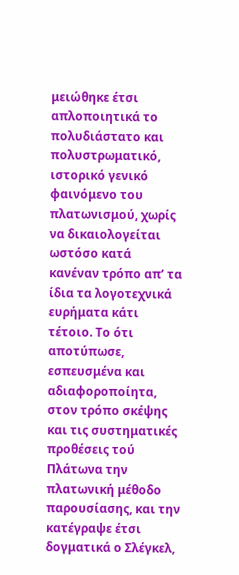μειώθηκε έτσι απλοποιητικά το πολυδιάστατο και πολυστρωματικό, ιστορικό γενικό φαινόμενο του πλατωνισμού, χωρίς να δικαιολογείται ωστόσο κατά κανέναν τρόπο απ’ τα ίδια τα λογοτεχνικά ευρήματα κάτι τέτοιο. Το ότι αποτύπωσε, εσπευσμένα και αδιαφοροποίητα, στον τρόπο σκέψης και τις συστηματικές προθέσεις τού Πλάτωνα την πλατωνική μέθοδο παρουσίασης, και την κατέγραψε έτσι δογματικά ο Σλέγκελ,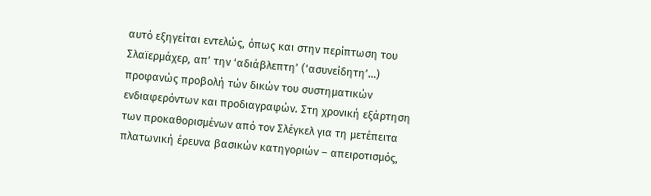αυτό εξηγείται εντελώς, όπως και στην περίπτωση του Σλαїερμάχερ, απ’ την ‘αδιάβλεπτη’ (‘ασυνείδητη’…) προφανώς προβολή τών δικών του συστηματικών ενδιαφερόντων και προδιαγραφών. Στη χρονική εξάρτηση των προκαθορισμένων από τον Σλέγκελ για τη μετέπειτα πλατωνική έρευνα βασικών κατηγοριών – απειροτισμός,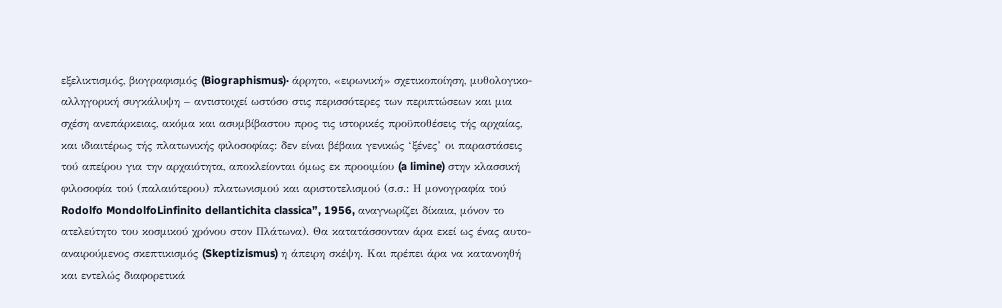εξελικτισμός, βιογραφισμός (Biographismus)· άρρητο, «ειρωνική» σχετικοποίηση, μυθολογικο-αλληγορική συγκάλυψη – αντιστοιχεί ωστόσο στις περισσότερες των περιπτώσεων και μια σχέση ανεπάρκειας, ακόμα και ασυμβίβαστου προς τις ιστορικές προϋποθέσεις τής αρχαίας, και ιδιαιτέρως τής πλατωνικής φιλοσοφίας: δεν είναι βέβαια γενικώς ‘ξένες’ οι παραστάσεις τού απείρου για την αρχαιότητα, αποκλείονται όμως εκ προοιμίου (a limine) στην κλασσική φιλοσοφία τού (παλαιότερου) πλατωνισμού και αριστοτελισμού (σ.σ.: Η μονογραφία τού Rodolfo MondolfoLinfinito dellantichita classica”, 1956, αναγνωρίζει δίκαια, μόνον το ατελεύτητο του κοσμικού χρόνου στον Πλάτωνα). Θα κατατάσσονταν άρα εκεί ως ένας αυτο-αναιρούμενος σκεπτικισμός (Skeptizismus) η άπειρη σκέψη. Και πρέπει άρα να κατανοηθή  και εντελώς διαφορετικά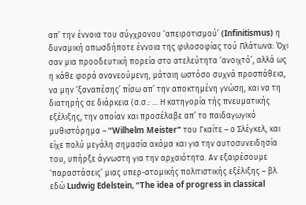απ’ την έννοια του σύγχρονου ‘απειροτισμού’ (Infinitismus) η δυναμική οπωσδήποτε έννοια της φιλοσοφίας τού Πλάτωνα: Όχι σαν μια προοδευτική πορεία στο ατελεύτητα ‘ανοιχτό’, αλλά ως η κάθε φορά ανανεούμενη, μάταιη ωστόσο συχνά προσπάθεια, να μην ‘ξαναπέσης’ πίσω απ’ την αποκτημένη γνώση, και να τη διατηρής σε διάρκεια (σ.σ.: … Η κατηγορία τής πνευματικής εξέλιξης, την οποίαν και προσέλαβε απ’ το παιδαγωγικό μυθιστόρημα – “Wilhelm Meister” του Γκαίτε – ο Σλέγκελ, και είχε πολύ μεγάλη σημασία ακόμα και για την αυτοσυνειδησία του, υπήρξε άγνωστη για την αρχαιότητα. Αν εξαιρέσουμε ‘παραστάσεις’ μιας υπερ-ατομικής πολιτιστικής εξέλιξης – βλ. εδώ Ludwig Edelstein, “The idea of progress in classical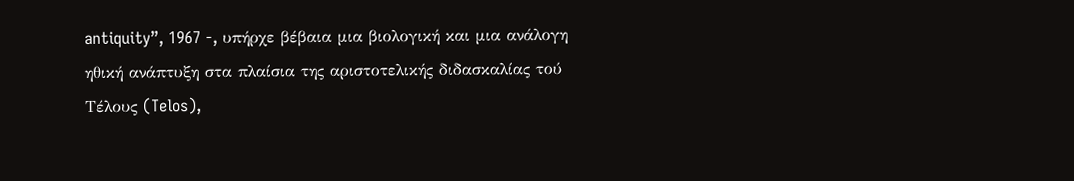antiquity”, 1967 -, υπήρχε βέβαια μια βιολογική και μια ανάλογη ηθική ανάπτυξη στα πλαίσια της αριστοτελικής διδασκαλίας τού Τέλους (Telos),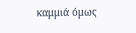καμμιά όμως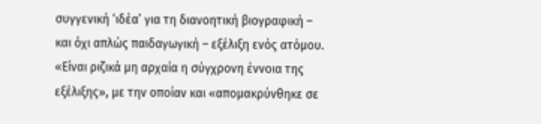συγγενική ‘ιδέα’ για τη διανοητική βιογραφική – και όχι απλώς παιδαγωγική – εξέλιξη ενός ατόμου. «Είναι ριζικά μη αρχαία η σύγχρονη έννοια της εξέλιξης», με την οποίαν και «απομακρύνθηκε σε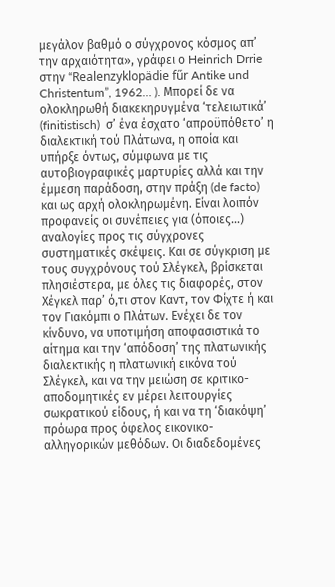μεγάλον βαθμό ο σύγχρονος κόσμος απ’ την αρχαιότητα», γράφει ο Heinrich Drrie στην “Realenzyklopädie fűr Antike und Christentum”, 1962… ). Μπορεί δε να ολοκληρωθή διακεκηρυγμένα ‘τελειωτικά’ (finitistisch)  σ’ ένα έσχατο ‘απροϋπόθετο’ η διαλεκτική τού Πλάτωνα, η οποία και υπήρξε όντως, σύμφωνα με τις αυτοβιογραφικές μαρτυρίες αλλά και την έμμεση παράδοση, στην πράξη (de facto) και ως αρχή ολοκληρωμένη. Είναι λοιπόν προφανείς οι συνέπειες για (όποιες…) αναλογίες προς τις σύγχρονες συστηματικές σκέψεις. Και σε σύγκριση με τους συγχρόνους τού Σλέγκελ, βρίσκεται πλησιέστερα, με όλες τις διαφορές, στον Χέγκελ παρ’ ό,τι στον Καντ, τον Φίχτε ή και τον Γιακόμπι ο Πλάτων. Ενέχει δε τον κίνδυνο, να υποτιμήση αποφασιστικά το αίτημα και την ‘απόδοση’ της πλατωνικής διαλεκτικής η πλατωνική εικόνα τού Σλέγκελ, και να την μειώση σε κριτικο-αποδομητικές εν μέρει λειτουργίες σωκρατικού είδους, ή και να τη ‘διακόψη’ πρόωρα προς όφελος εικονικο-αλληγορικών μεθόδων. Οι διαδεδομένες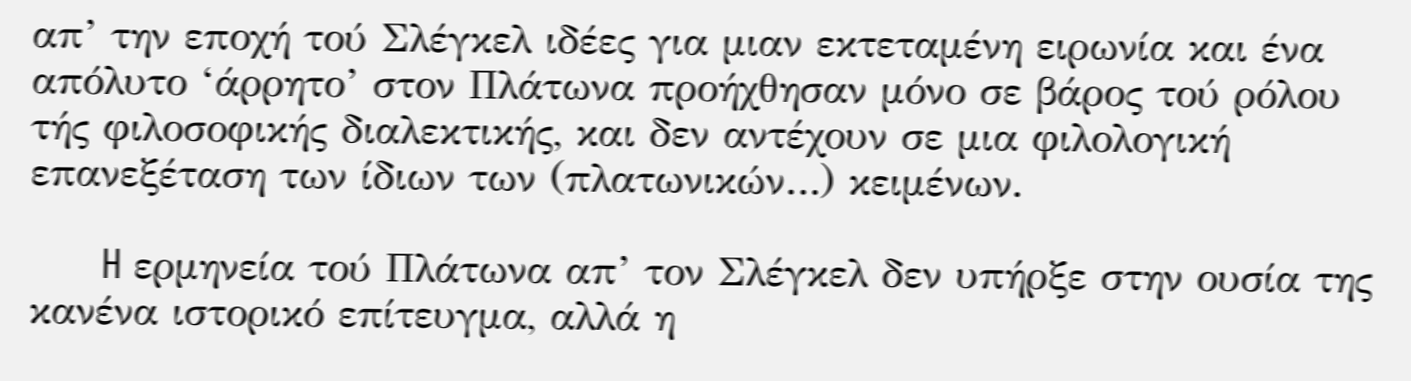απ’ την εποχή τού Σλέγκελ ιδέες για μιαν εκτεταμένη ειρωνία και ένα απόλυτο ‘άρρητο’ στον Πλάτωνα προήχθησαν μόνο σε βάρος τού ρόλου τής φιλοσοφικής διαλεκτικής, και δεν αντέχουν σε μια φιλολογική επανεξέταση των ίδιων των (πλατωνικών…) κειμένων.

      H ερμηνεία τού Πλάτωνα απ’ τον Σλέγκελ δεν υπήρξε στην ουσία της κανένα ιστορικό επίτευγμα, αλλά η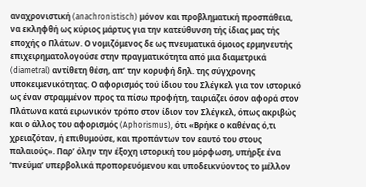αναχρονιστική (anachronistisch) μόνον και προβληματική προσπάθεια, να εκληφθή ως κύριος μάρτυς για την κατεύθυνση τής ίδιας μας τής εποχής ο Πλάτων. Ο νομιζόμενος δε ως πνευματικά όμοιος ερμηνευτής επιχειρηματολογούσε στην πραγματικότητα από μια διαμετρικά (diametral) αντίθετη θέση, απ’ την κορυφή δηλ. της σύγχρονης υποκειμενικότητας. Ο αφορισμός τού ίδιου του Σλέγκελ για τον ιστορικό ως έναν στραμμένον προς τα πίσω προφήτη, ταιριάζει όσον αφορά στον Πλάτωνα κατά ειρωνικόν τρόπο στον ίδιον τον Σλέγκελ, όπως ακριβώς και ο άλλος του αφορισμός (Aphorismus), ότι «Βρήκε ο καθένας ό,τι χρειαζόταν, ή επιθυμούσε, και προπάντων τον εαυτό του στους παλαιούς». Παρ’ όλην την έξοχη ιστορική του μόρφωση, υπήρξε ένα ‘πνεύμα’ υπερβολικά προπορευόμενου και υποδεικνύοντος το μέλλον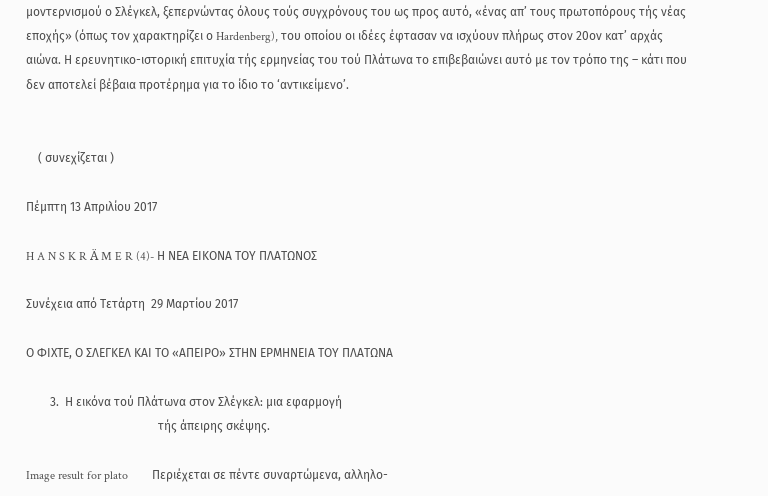μοντερνισμού ο Σλέγκελ, ξεπερνώντας όλους τούς συγχρόνους του ως προς αυτό, «ένας απ’ τους πρωτοπόρους τής νέας εποχής» (όπως τον χαρακτηρίζει ο Hardenberg), του οποίου οι ιδέες έφτασαν να ισχύουν πλήρως στον 20ον κατ’ αρχάς αιώνα. Η ερευνητικο-ιστορική επιτυχία τής ερμηνείας του τού Πλάτωνα το επιβεβαιώνει αυτό με τον τρόπο της – κάτι που δεν αποτελεί βέβαια προτέρημα για το ίδιο το ‘αντικείμενο’.


    ( συνεχίζεται )

Πέμπτη 13 Απριλίου 2017

H A N S K R Ä M E R (4)- Η ΝΕΑ ΕΙΚΟΝΑ ΤΟΥ ΠΛΑΤΩΝΟΣ

Συνέχεια από Τετάρτη  29 Μαρτίου 2017

Ο ΦΙΧΤΕ, Ο ΣΛΕΓΚΕΛ ΚΑΙ ΤΟ «ΑΠΕΙΡΟ» ΣΤΗΝ ΕΡΜΗΝΕΙΑ ΤΟΥ ΠΛΑΤΩΝΑ

        3.  Η εικόνα τού Πλάτωνα στον Σλέγκελ: μια εφαρμογή
                                            τής άπειρης σκέψης.

Image result for plato        Περιέχεται σε πέντε συναρτώμενα, αλληλο-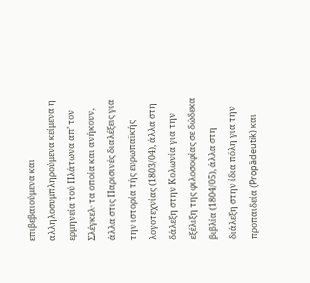επιβεβαιούμενα και αλληλοσυμπληρούμενα κείμενα η ερμηνεία τού Πλάτωνα απ’ τον Σλέγκελ· τα οποία και ανήκουν, άλλα στις Παρισινές διαλέξεις για την ιστορία τής ευρωπαϊκής λογοτεχνίας (1803/04), άλλα στη δάλεξη στην Κολωνία για την εξέλιξη της φιλοσοφίας σε δώδεκα βιβλία (1804/05), άλλα στη διάλεξη στην ίδια πόλη για την προπαιδεία (Propȁdeutik) και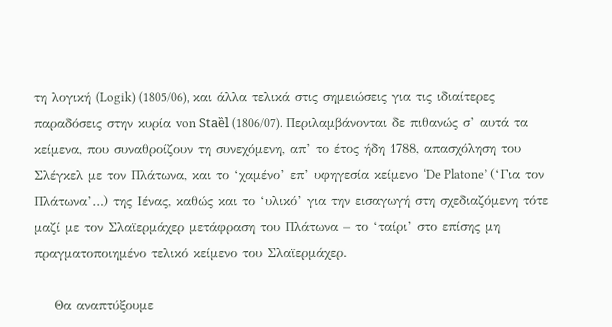τη λογική (Logik) (1805/06), και άλλα τελικά στις σημειώσεις για τις ιδιαίτερες παραδόσεις στην κυρία von Staȅl (1806/07). Περιλαμβάνονται δε πιθανώς σ’ αυτά τα κείμενα, που συναθροίζουν τη συνεχόμενη, απ’ το έτος ήδη 1788, απασχόληση του Σλέγκελ με τον Πλάτωνα, και το ‘χαμένο’ επ’ υφηγεσία κείμενο ‘De Platone’ (‘Για τον Πλάτωνα’…) της Ιένας, καθώς και το ‘υλικό’ για την εισαγωγή στη σχεδιαζόμενη τότε μαζί με τον Σλαϊερμάχερ μετάφραση του Πλάτωνα – το ‘ταίρι’ στο επίσης μη πραγματοποιημένο τελικό κείμενο του Σλαϊερμάχερ.

    Θα αναπτύξουμε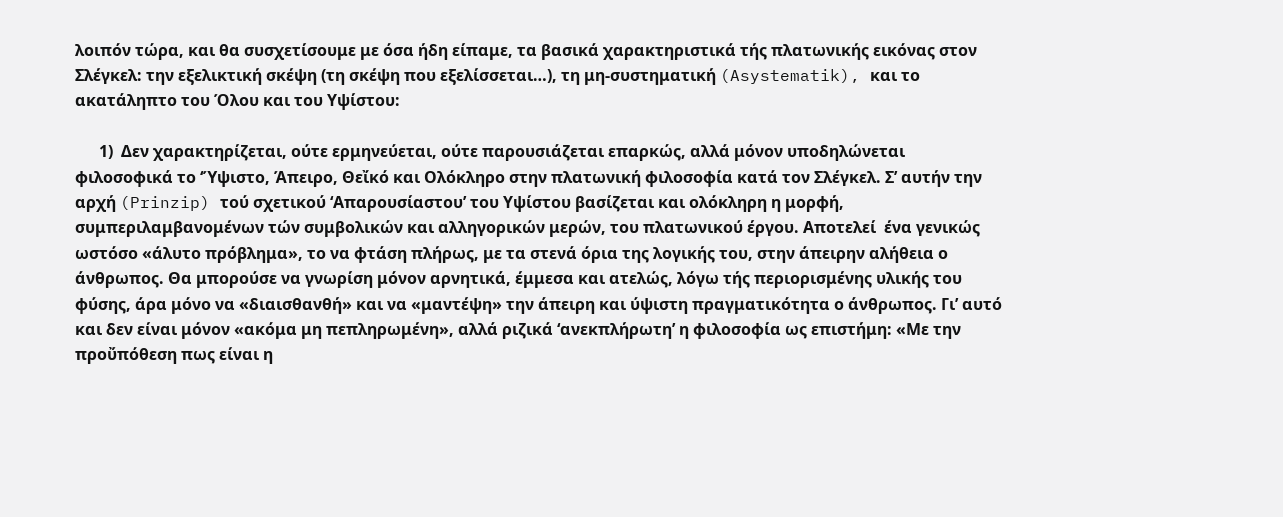λοιπόν τώρα, και θα συσχετίσουμε με όσα ήδη είπαμε, τα βασικά χαρακτηριστικά τής πλατωνικής εικόνας στον Σλέγκελ: την εξελικτική σκέψη (τη σκέψη που εξελίσσεται…), τη μη-συστηματική (Asystematik), και το ακατάληπτο του Όλου και του Υψίστου:

      1)  Δεν χαρακτηρίζεται, ούτε ερμηνεύεται, ούτε παρουσιάζεται επαρκώς, αλλά μόνον υποδηλώνεται φιλοσοφικά το ‘Ύψιστο, Άπειρο, Θεἴκό και Ολόκληρο στην πλατωνική φιλοσοφία κατά τον Σλέγκελ. Σ’ αυτήν την αρχή (Prinzip) τού σχετικού ‘Απαρουσίαστου’ του Υψίστου βασίζεται και ολόκληρη η μορφή, συμπεριλαμβανομένων τών συμβολικών και αλληγορικών μερών, του πλατωνικού έργου. Αποτελεί  ένα γενικώς ωστόσο «άλυτο πρόβλημα», το να φτάση πλήρως, με τα στενά όρια της λογικής του, στην άπειρην αλήθεια ο άνθρωπος. Θα μπορούσε να γνωρίση μόνον αρνητικά, έμμεσα και ατελώς, λόγω τής περιορισμένης υλικής του φύσης, άρα μόνο να «διαισθανθή» και να «μαντέψη» την άπειρη και ύψιστη πραγματικότητα ο άνθρωπος. Γι’ αυτό και δεν είναι μόνον «ακόμα μη πεπληρωμένη», αλλά ριζικά ‘ανεκπλήρωτη’ η φιλοσοφία ως επιστήμη: «Με την προὔπόθεση πως είναι η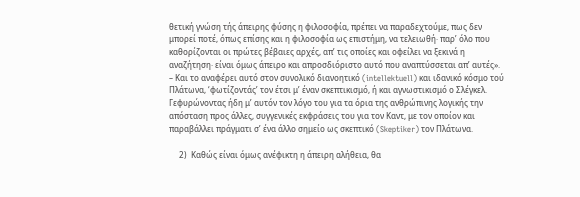θετική γνώση τής άπειρης φύσης η φιλοσοφία, πρέπει να παραδεχτούμε, πως δεν μπορεί ποτέ, όπως επίσης και η φιλοσοφία ως επιστήμη, να τελειωθή· παρ’ όλο που καθορίζονται οι πρώτες βέβαιες αρχές, απ’ τις οποίες και οφείλει να ξεκινά η αναζήτηση· είναι όμως άπειρο και απροσδιόριστο αυτό που αναπτύσσεται απ’ αυτές». – Και το αναφέρει αυτό στον συνολικό διανοητικό (intellektuell) και ιδανικό κόσμο τού Πλάτωνα, ‘φωτίζοντάς’ τον έτσι μ’ έναν σκεπτικισμό, ή και αγνωστικισμό ο Σλέγκελ. Γεφυρώνοντας ήδη μ’ αυτόν τον λόγο του για τα όρια της ανθρώπινης λογικής την απόσταση προς άλλες, συγγενικές εκφράσεις του για τον Καντ, με τον οποίον και παραβάλλει πράγματι σ’ ένα άλλο σημείο ως σκεπτικό (Skeptiker) τον Πλάτωνα.

     2)  Καθώς είναι όμως ανέφικτη η άπειρη αλήθεια, θα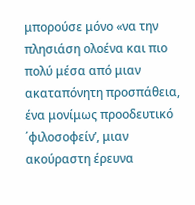μπορούσε μόνο «να την πλησιάση ολοένα και πιο πολύ μέσα από μιαν ακαταπόνητη προσπάθεια, ένα μονίμως προοδευτικό ΄φιλοσοφείν’, μιαν ακούραστη έρευνα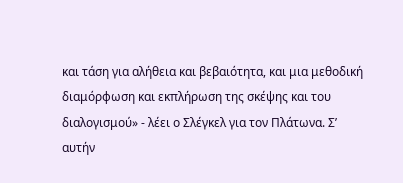και τάση για αλήθεια και βεβαιότητα, και μια μεθοδική διαμόρφωση και εκπλήρωση της σκέψης και του διαλογισμού» - λέει ο Σλέγκελ για τον Πλάτωνα. Σ’ αυτήν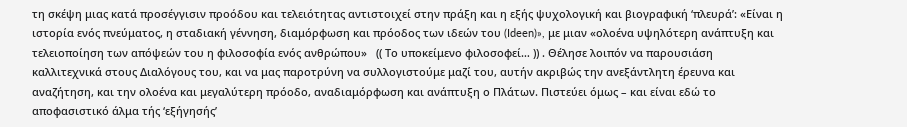τη σκέψη μιας κατά προσέγγισιν προόδου και τελειότητας αντιστοιχεί στην πράξη και η εξής ψυχολογική και βιογραφική ‘πλευρά’: «Είναι η ιστορία ενός πνεύματος, η σταδιακή γέννηση, διαμόρφωση και πρόοδος των ιδεών του (Ideen)», με μιαν «ολοένα υψηλότερη ανάπτυξη και τελειοποίηση των απόψεών του η φιλοσοφία ενός ανθρώπου»   (( Το υποκείμενο φιλοσοφεί… )) . Θέλησε λοιπόν να παρουσιάση καλλιτεχνικά στους Διαλόγους του, και να μας παροτρύνη να συλλογιστούμε μαζί του, αυτήν ακριβώς την ανεξάντλητη έρευνα και αναζήτηση, και την ολοένα και μεγαλύτερη πρόοδο, αναδιαμόρφωση και ανάπτυξη ο Πλάτων. Πιστεύει όμως – και είναι εδώ το αποφασιστικό άλμα τής ‘εξήγησής’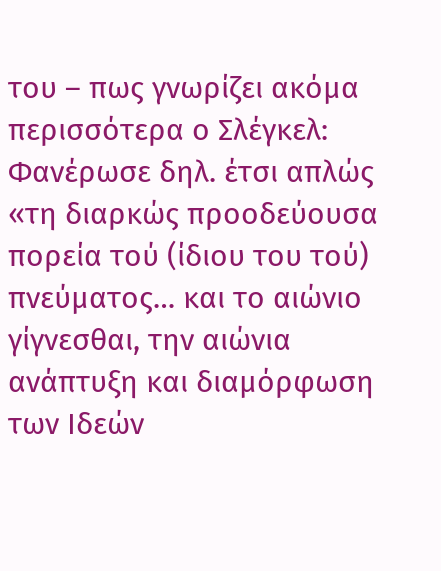του – πως γνωρίζει ακόμα περισσότερα ο Σλέγκελ: Φανέρωσε δηλ. έτσι απλώς «τη διαρκώς προοδεύουσα πορεία τού (ίδιου του τού) πνεύματος… και το αιώνιο γίγνεσθαι, την αιώνια ανάπτυξη και διαμόρφωση των Ιδεών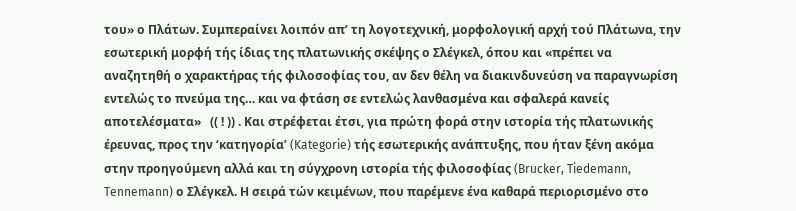του» ο Πλάτων. Συμπεραίνει λοιπόν απ’ τη λογοτεχνική, μορφολογική αρχή τού Πλάτωνα, την εσωτερική μορφή τής ίδιας της πλατωνικής σκέψης ο Σλέγκελ, όπου και «πρέπει να αναζητηθή ο χαρακτήρας τής φιλοσοφίας του, αν δεν θέλη να διακινδυνεύση να παραγνωρίση εντελώς το πνεύμα της… και να φτάση σε εντελώς λανθασμένα και σφαλερά κανείς αποτελέσματα»   (( ! )) . Και στρέφεται έτσι, για πρώτη φορά στην ιστορία τής πλατωνικής έρευνας, προς την ‘κατηγορία’ (Kategorie) τής εσωτερικής ανάπτυξης, που ήταν ξένη ακόμα στην προηγούμενη αλλά και τη σύγχρονη ιστορία τής φιλοσοφίας (Brucker, Tiedemann, Tennemann) ο Σλέγκελ. Η σειρά τών κειμένων, που παρέμενε ένα καθαρά περιορισμένο στο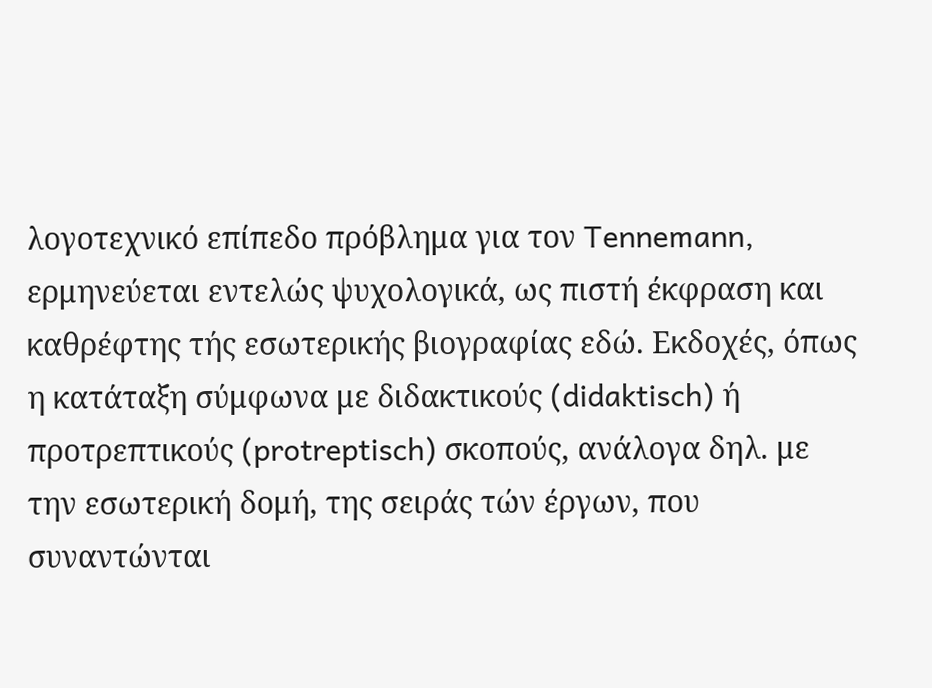λογοτεχνικό επίπεδο πρόβλημα για τον Tennemann, ερμηνεύεται εντελώς ψυχολογικά, ως πιστή έκφραση και καθρέφτης τής εσωτερικής βιογραφίας εδώ. Εκδοχές, όπως η κατάταξη σύμφωνα με διδακτικούς (didaktisch) ή προτρεπτικούς (protreptisch) σκοπούς, ανάλογα δηλ. με την εσωτερική δομή, της σειράς τών έργων, που συναντώνται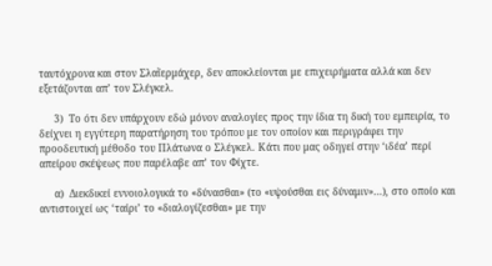ταυτόχρονα και στον Σλαἴερμάχερ, δεν αποκλείονται με επιχειρήματα αλλά και δεν εξετάζονται απ’ τον Σλέγκελ.

     3)  Το ότι δεν υπάρχουν εδώ μόνον αναλογίες προς την ίδια τη δική του εμπειρία, το δείχνει η εγγύτερη παρατήρηση του τρόπου με τον οποίον και περιγράφει την προοδευτική μέθοδο του Πλάτωνα ο Σλέγκελ. Κάτι που μας οδηγεί στην ‘ιδέα’ περί απείρου σκέψεως που παρέλαβε απ’ τον Φίχτε.

     α)  Διεκδικεί εννοιολογικά το «δύνασθαι» (το «υψούσθαι εις δύναμιν»…), στο οποίο και αντιστοιχεί ως ‘ταίρι’ το «διαλογίζεσθαι» με την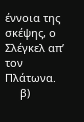έννοια της σκέψης, ο Σλέγκελ απ’ τον Πλάτωνα.
     β)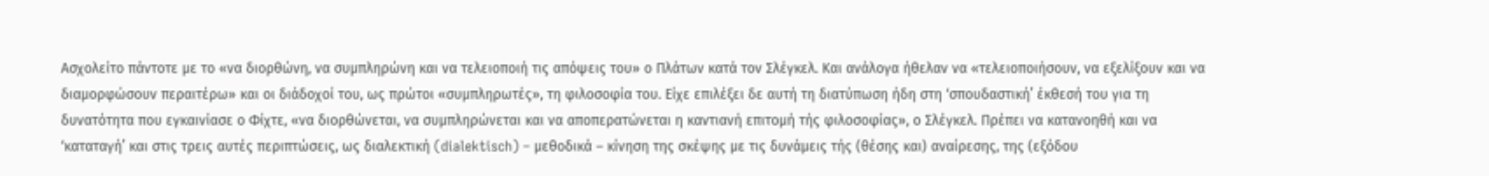Ασχολείτο πάντοτε με το «να διορθώνη, να συμπληρώνη και να τελειοποιή τις απόψεις του» ο Πλάτων κατά τον Σλέγκελ. Και ανάλογα ήθελαν να «τελειοποιήσουν, να εξελίξουν και να διαμορφώσουν περαιτέρω» και οι διάδοχοί του, ως πρώτοι «συμπληρωτές», τη φιλοσοφία του. Είχε επιλέξει δε αυτή τη διατύπωση ήδη στη ‘σπουδαστική’ έκθεσή του για τη δυνατότητα που εγκαινίασε ο Φίχτε, «να διορθώνεται, να συμπληρώνεται και να αποπερατώνεται η καντιανή επιτομή τής φιλοσοφίας», ο Σλέγκελ. Πρέπει να κατανοηθή και να ‘καταταγή’ και στις τρεις αυτές περιπτώσεις, ως διαλεκτική (dialektisch) – μεθοδικά – κίνηση της σκέψης με τις δυνάμεις τής (θέσης και) αναίρεσης, της (εξόδου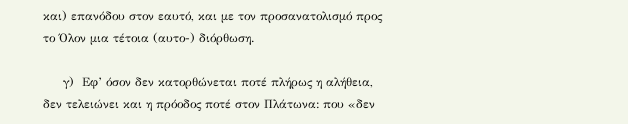και) επανόδου στον εαυτό, και με τον προσανατολισμό προς το Όλον μια τέτοια (αυτο-) διόρθωση.

     γ)  Εφ’ όσον δεν κατορθώνεται ποτέ πλήρως η αλήθεια, δεν τελειώνει και η πρόοδος ποτέ στον Πλάτωνα: που «δεν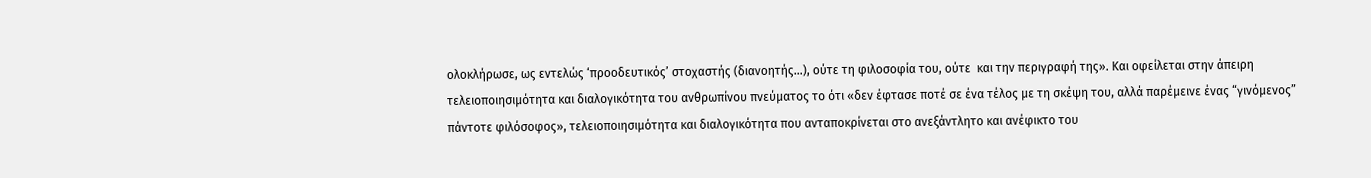ολοκλήρωσε, ως εντελώς ‘προοδευτικός’ στοχαστής (διανοητής…), ούτε τη φιλοσοφία του, ούτε  και την περιγραφή της». Και οφείλεται στην άπειρη τελειοποιησιμότητα και διαλογικότητα του ανθρωπίνου πνεύματος το ότι «δεν έφτασε ποτέ σε ένα τέλος με τη σκέψη του, αλλά παρέμεινε ένας “γινόμενος” πάντοτε φιλόσοφος», τελειοποιησιμότητα και διαλογικότητα που ανταποκρίνεται στο ανεξάντλητο και ανέφικτο του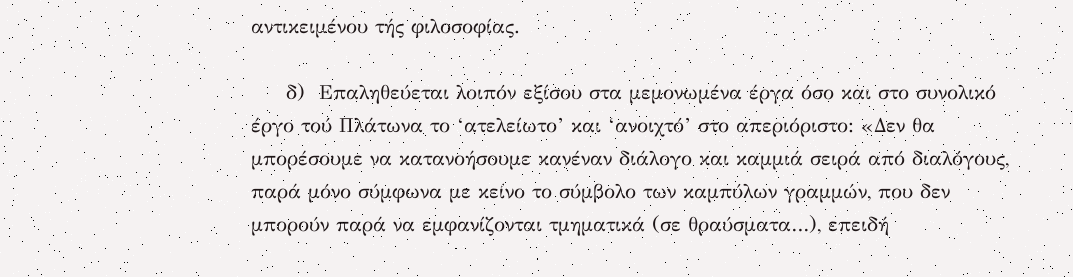αντικειμένου τής φιλοσοφίας.

     δ)  Επαληθεύεται λοιπόν εξίσου στα μεμονωμένα έργα όσο και στο συνολικό έργο τού Πλάτωνα το ‘ατελείωτο’ και ‘ανοιχτό’ στο απεριόριστο: «Δεν θα μπορέσουμε να κατανοήσουμε κανέναν διάλογο και καμμιά σειρά από διαλόγους, παρά μόνο σύμφωνα με κείνο το σύμβολο των καμπύλων γραμμών, που δεν μπορούν παρά να εμφανίζονται τμηματικά (σε θραύσματα…), επειδή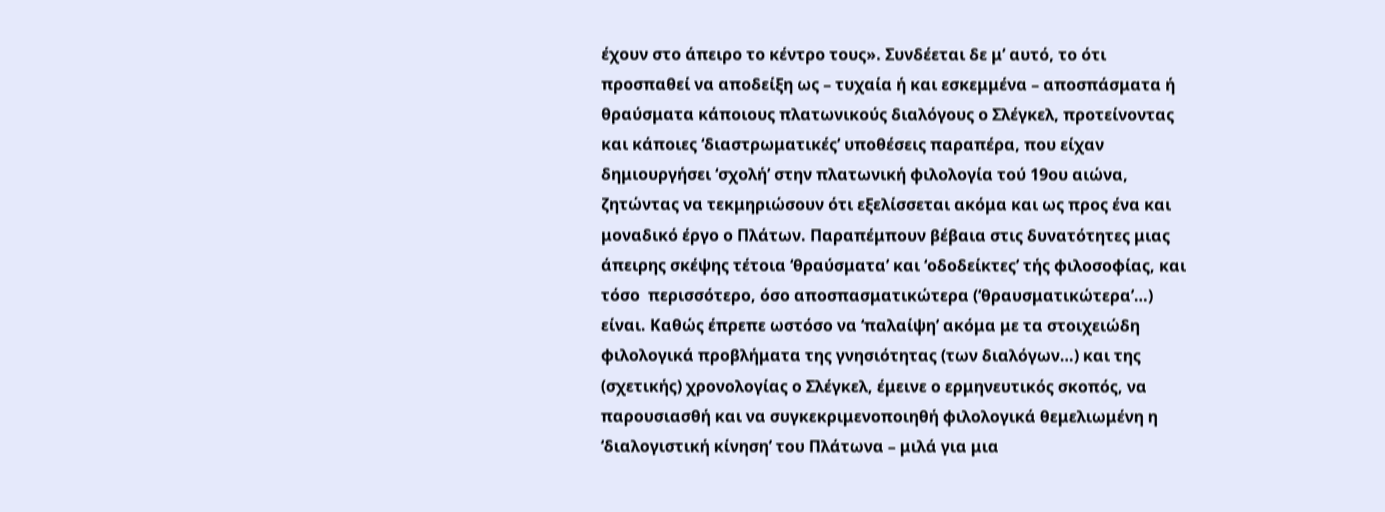έχουν στο άπειρο το κέντρο τους». Συνδέεται δε μ’ αυτό, το ότι προσπαθεί να αποδείξη ως – τυχαία ή και εσκεμμένα – αποσπάσματα ή θραύσματα κάποιους πλατωνικούς διαλόγους ο Σλέγκελ, προτείνοντας και κάποιες ‘διαστρωματικές’ υποθέσεις παραπέρα, που είχαν δημιουργήσει ‘σχολή’ στην πλατωνική φιλολογία τού 19ου αιώνα, ζητώντας να τεκμηριώσουν ότι εξελίσσεται ακόμα και ως προς ένα και μοναδικό έργο ο Πλάτων. Παραπέμπουν βέβαια στις δυνατότητες μιας άπειρης σκέψης τέτοια ‘θραύσματα’ και ‘οδοδείκτες’ τής φιλοσοφίας, και τόσο  περισσότερο, όσο αποσπασματικώτερα (‘θραυσματικώτερα’…) είναι. Καθώς έπρεπε ωστόσο να ‘παλαίψη’ ακόμα με τα στοιχειώδη φιλολογικά προβλήματα της γνησιότητας (των διαλόγων…) και της (σχετικής) χρονολογίας ο Σλέγκελ, έμεινε ο ερμηνευτικός σκοπός, να παρουσιασθή και να συγκεκριμενοποιηθή φιλολογικά θεμελιωμένη η ‘διαλογιστική κίνηση’ του Πλάτωνα – μιλά για μια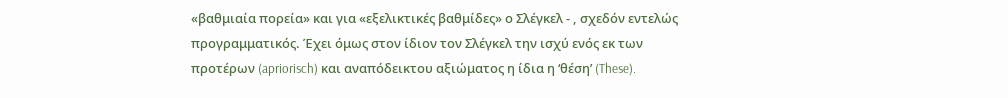«βαθμιαία πορεία» και για «εξελικτικές βαθμίδες» ο Σλέγκελ - , σχεδόν εντελώς προγραμματικός. Έχει όμως στον ίδιον τον Σλέγκελ την ισχύ ενός εκ των προτέρων (apriorisch) και αναπόδεικτου αξιώματος η ίδια η ‘θέση’ (These).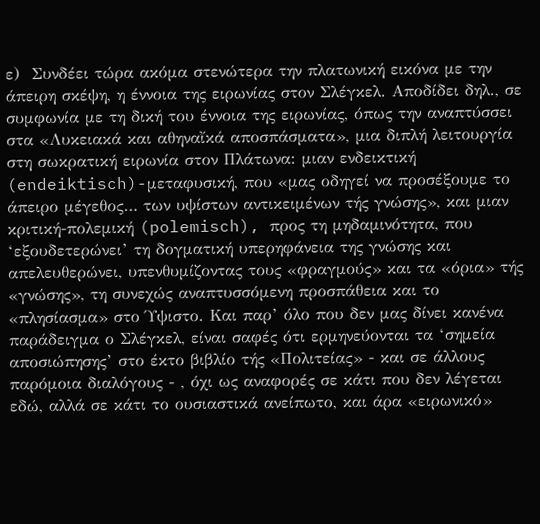ε)  Συνδέει τώρα ακόμα στενώτερα την πλατωνική εικόνα με την άπειρη σκέψη, η έννοια της ειρωνίας στον Σλέγκελ. Αποδίδει δηλ., σε συμφωνία με τη δική του έννοια της ειρωνίας, όπως την αναπτύσσει στα «Λυκειακά και αθηναἴκά αποσπάσματα», μια διπλή λειτουργία  στη σωκρατική ειρωνία στον Πλάτωνα: μιαν ενδεικτική (endeiktisch)-μεταφυσική, που «μας οδηγεί να προσέξουμε το άπειρο μέγεθος… των υψίστων αντικειμένων τής γνώσης», και μιαν κριτική-πολεμική (polemisch), προς τη μηδαμινότητα, που ‘εξουδετερώνει’ τη δογματική υπερηφάνεια της γνώσης και απελευθερώνει, υπενθυμίζοντας τους «φραγμούς» και τα «όρια» τής «γνώσης», τη συνεχώς αναπτυσσόμενη προσπάθεια και το «πλησίασμα» στο Ύψιστο. Και παρ’ όλο που δεν μας δίνει κανένα παράδειγμα ο Σλέγκελ, είναι σαφές ότι ερμηνεύονται τα ‘σημεία αποσιώπησης’ στο έκτο βιβλίο τής «Πολιτείας» - και σε άλλους παρόμοια διαλόγους - , όχι ως αναφορές σε κάτι που δεν λέγεται εδώ, αλλά σε κάτι το ουσιαστικά ανείπωτο, και άρα «ειρωνικό»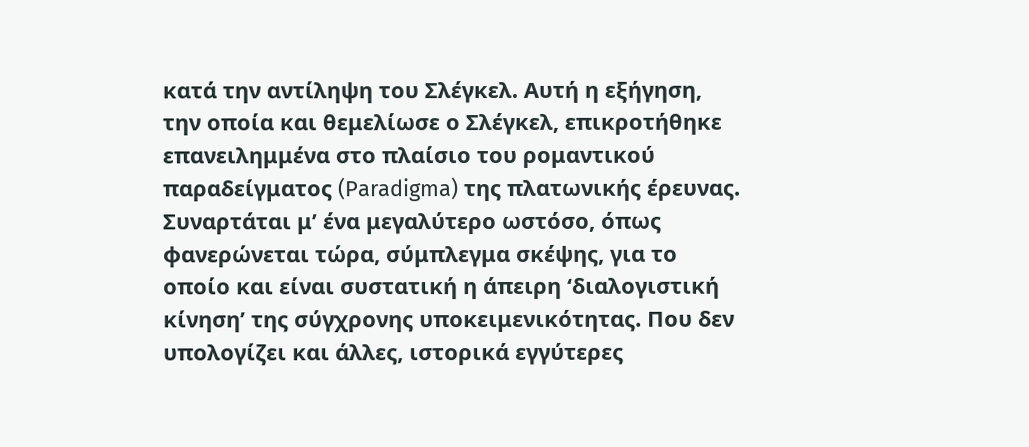κατά την αντίληψη του Σλέγκελ. Αυτή η εξήγηση, την οποία και θεμελίωσε ο Σλέγκελ, επικροτήθηκε επανειλημμένα στο πλαίσιο του ρομαντικού παραδείγματος (Paradigma) της πλατωνικής έρευνας. Συναρτάται μ’ ένα μεγαλύτερο ωστόσο, όπως φανερώνεται τώρα, σύμπλεγμα σκέψης, για το οποίο και είναι συστατική η άπειρη ‘διαλογιστική κίνηση’ της σύγχρονης υποκειμενικότητας. Που δεν υπολογίζει και άλλες, ιστορικά εγγύτερες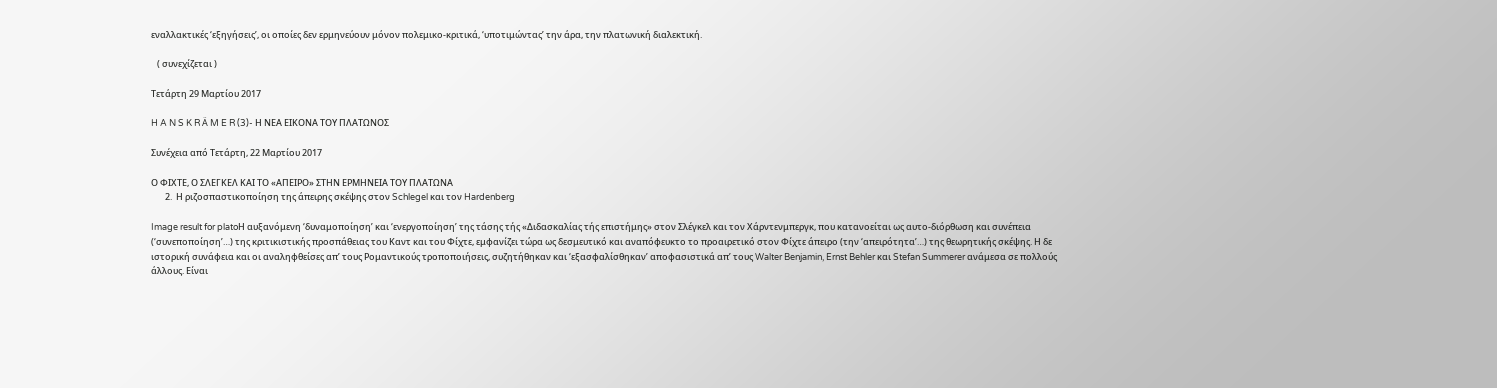εναλλακτικές ‘εξηγήσεις’, οι οποίες δεν ερμηνεύουν μόνον πολεμικο-κριτικά, ‘υποτιμώντας’ την άρα, την πλατωνική διαλεκτική.

   ( συνεχίζεται )

Τετάρτη 29 Μαρτίου 2017

H A N S K R Ä M E R (3)- Η ΝΕΑ ΕΙΚΟΝΑ ΤΟΥ ΠΛΑΤΩΝΟΣ

Συνέχεια από Τετάρτη, 22 Μαρτίου 2017

Ο ΦΙΧΤΕ, Ο ΣΛΕΓΚΕΛ ΚΑΙ ΤΟ «ΑΠΕΙΡΟ» ΣΤΗΝ ΕΡΜΗΝΕΙΑ ΤΟΥ ΠΛΑΤΩΝΑ
       2.  Η ριζοσπαστικοποίηση της άπειρης σκέψης στον Schlegel και τον Hardenberg

Image result for platoΗ αυξανόμενη ‘δυναμοποίηση’ και ‘ενεργοποίηση’ της τάσης τής «Διδασκαλίας τής επιστήμης» στον Σλέγκελ και τον Χάρντενμπεργκ, που κατανοείται ως αυτο-διόρθωση και συνέπεια (‘συνεποποίηση’…) της κριτικιστικής προσπάθειας του Καντ και του Φίχτε, εμφανίζει τώρα ως δεσμευτικό και αναπόφευκτο το προαιρετικό στον Φίχτε άπειρο (την ‘απειρότητα’…) της θεωρητικής σκέψης. Η δε ιστορική συνάφεια και οι αναληφθείσες απ’ τους Ρομαντικούς τροποποιήσεις, συζητήθηκαν και ‘εξασφαλίσθηκαν’ αποφασιστικά απ’ τους Walter Benjamin, Ernst Behler και Stefan Summerer ανάμεσα σε πολλούς άλλους. Είναι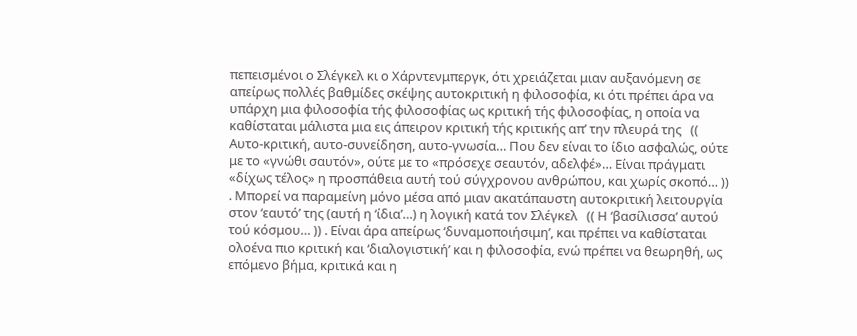πεπεισμένοι ο Σλέγκελ κι ο Χάρντενμπεργκ, ότι χρειάζεται μιαν αυξανόμενη σε απείρως πολλές βαθμίδες σκέψης αυτοκριτική η φιλοσοφία, κι ότι πρέπει άρα να υπάρχη μια φιλοσοφία τής φιλοσοφίας ως κριτική τής φιλοσοφίας, η οποία να καθίσταται μάλιστα μια εις άπειρον κριτική τής κριτικής απ’ την πλευρά της   (( Αυτο-κριτική, αυτο-συνείδηση, αυτο-γνωσία… Που δεν είναι το ίδιο ασφαλώς, ούτε με το «γνώθι σαυτόν», ούτε με το «πρόσεχε σεαυτόν, αδελφέ»… Είναι πράγματι «δίχως τέλος» η προσπάθεια αυτή τού σύγχρονου ανθρώπου, και χωρίς σκοπό… )) . Μπορεί να παραμείνη μόνο μέσα από μιαν ακατάπαυστη αυτοκριτική λειτουργία στον ‘εαυτό’ της (αυτή η ‘ίδια’…) η λογική κατά τον Σλέγκελ   (( Η ‘βασίλισσα’ αυτού τού κόσμου… )) . Είναι άρα απείρως ‘δυναμοποιήσιμη’, και πρέπει να καθίσταται ολοένα πιο κριτική και ‘διαλογιστική’ και η φιλοσοφία, ενώ πρέπει να θεωρηθή, ως επόμενο βήμα, κριτικά και η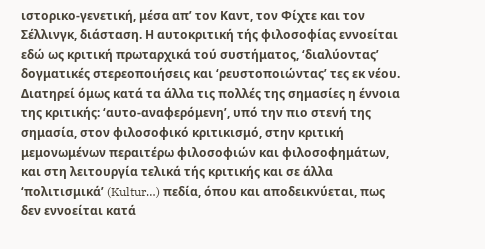ιστορικο-γενετική, μέσα απ’ τον Καντ, τον Φίχτε και τον Σέλλινγκ, διάσταση. Η αυτοκριτική τής φιλοσοφίας εννοείται εδώ ως κριτική πρωταρχικά τού συστήματος, ‘διαλύοντας’ δογματικές στερεοποιήσεις και ‘ρευστοποιώντας’ τες εκ νέου. Διατηρεί όμως κατά τα άλλα τις πολλές της σημασίες η έννοια της κριτικής: ‘αυτο-αναφερόμενη’, υπό την πιο στενή της σημασία, στον φιλοσοφικό κριτικισμό, στην κριτική μεμονωμένων περαιτέρω φιλοσοφιών και φιλοσοφημάτων, και στη λειτουργία τελικά τής κριτικής και σε άλλα ‘πολιτισμικά’ (Kultur…) πεδία, όπου και αποδεικνύεται, πως δεν εννοείται κατά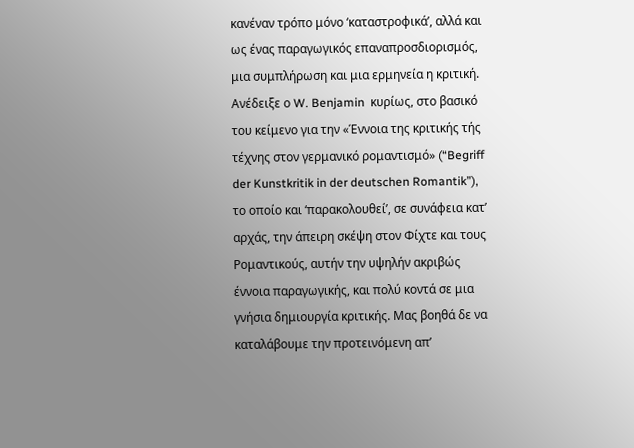κανέναν τρόπο μόνο ‘καταστροφικά’, αλλά και ως ένας παραγωγικός επαναπροσδιορισμός, μια συμπλήρωση και μια ερμηνεία η κριτική. Ανέδειξε ο W. Benjamin  κυρίως, στο βασικό του κείμενο για την «Έννοια της κριτικής τής τέχνης στον γερμανικό ρομαντισμό» (“Begriff der Kunstkritik in der deutschen Romantik”), το οποίο και ‘παρακολουθεί’, σε συνάφεια κατ’ αρχάς, την άπειρη σκέψη στον Φίχτε και τους Ρομαντικούς, αυτήν την υψηλήν ακριβώς έννοια παραγωγικής, και πολύ κοντά σε μια γνήσια δημιουργία κριτικής. Μας βοηθά δε να καταλάβουμε την προτεινόμενη απ’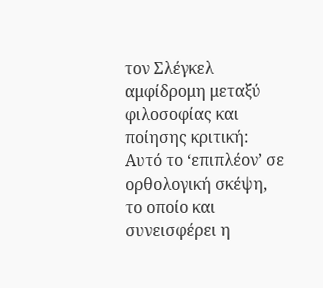τον Σλέγκελ αμφίδρομη μεταξύ φιλοσοφίας και ποίησης κριτική: Αυτό το ‘επιπλέον’ σε ορθολογική σκέψη, το οποίο και συνεισφέρει η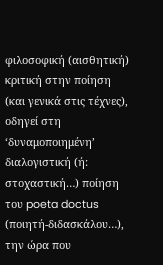φιλοσοφική (αισθητική) κριτική στην ποίηση (και γενικά στις τέχνες), οδηγεί στη ‘δυναμοποιημένη’ διαλογιστική (ή: στοχαστική…) ποίηση του poeta doctus (ποιητή-διδασκάλου…), την ώρα που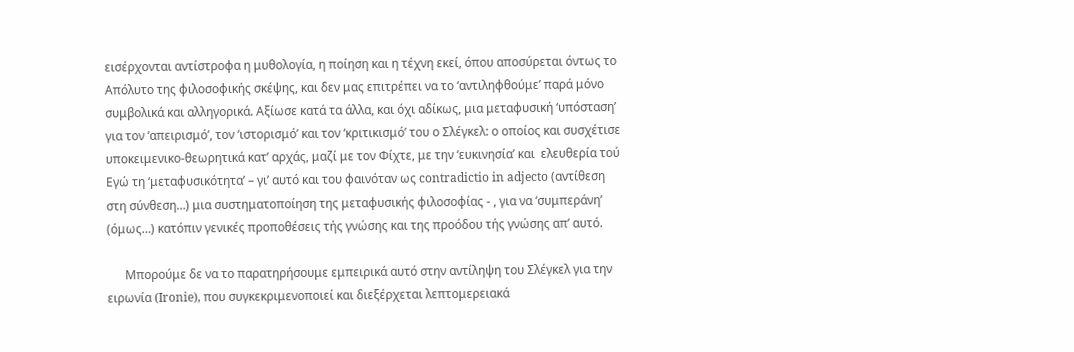εισέρχονται αντίστροφα η μυθολογία, η ποίηση και η τέχνη εκεί, όπου αποσύρεται όντως το Απόλυτο της φιλοσοφικής σκέψης, και δεν μας επιτρέπει να το ‘αντιληφθούμε’ παρά μόνο συμβολικά και αλληγορικά. Αξίωσε κατά τα άλλα, και όχι αδίκως, μια μεταφυσική ‘υπόσταση’ για τον ‘απειρισμό’, τον ‘ιστορισμό’ και τον ‘κριτικισμό’ του ο Σλέγκελ: ο οποίος και συσχέτισε υποκειμενικο-θεωρητικά κατ’ αρχάς, μαζί με τον Φίχτε, με την ‘ευκινησία’ και  ελευθερία τού Εγώ τη ‘μεταφυσικότητα’ – γι’ αυτό και του φαινόταν ως contradictio in adjecto (αντίθεση στη σύνθεση…) μια συστηματοποίηση της μεταφυσικής φιλοσοφίας - , για να ‘συμπεράνη’ (όμως…) κατόπιν γενικές προποθέσεις τής γνώσης και της προόδου τής γνώσης απ’ αυτό.

      Mπορούμε δε να το παρατηρήσουμε εμπειρικά αυτό στην αντίληψη του Σλέγκελ για την ειρωνία (Ironie), που συγκεκριμενοποιεί και διεξέρχεται λεπτομερειακά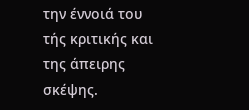την έννοιά του τής κριτικής και της άπειρης σκέψης.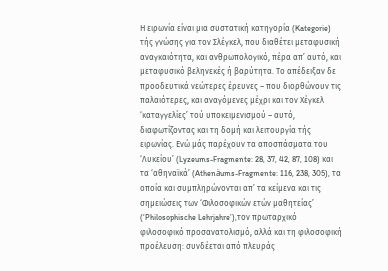Η ειρωνία είναι μια συστατική κατηγορία (Kategorie) τής γνώσης για τον Σλέγκελ, που διαθέτει μεταφυσική αναγκαιότητα, και ανθρωπολογικό, πέρα απ’ αυτό, και μεταφυσικό βεληνεκές ή βαρύτητα. Το απέδειξαν δε προοδευτικά νεώτερες έρευνες – που διορθώνουν τις παλαιότερες, και αναγόμενες μέχρι και τον Χέγκελ ‘καταγγελίες’ τού υποκειμενισμού – αυτό, διαφωτίζοντας και τη δομή και λειτουργία τής ειρωνίας. Ενώ μάς παρέχουν τα αποσπάσματα του ‘Λυκείου’ (Lyzeums-Fragmente: 28, 37, 42, 87, 108) και τα ‘αθηναϊκά’ (Athenӓums-Fragmente: 116, 238, 305), τα οποία και συμπληρώνονται απ’ τα κείμενα και τις σημειώσεις των ‘Φιλοσοφικών ετών μαθητείας’ (‘Philosophische Lehrjahre’),τον πρωταρχικό φιλοσοφικό προσανατολισμό, αλλά και τη φιλοσοφική προέλευση: συνδέεται από πλευράς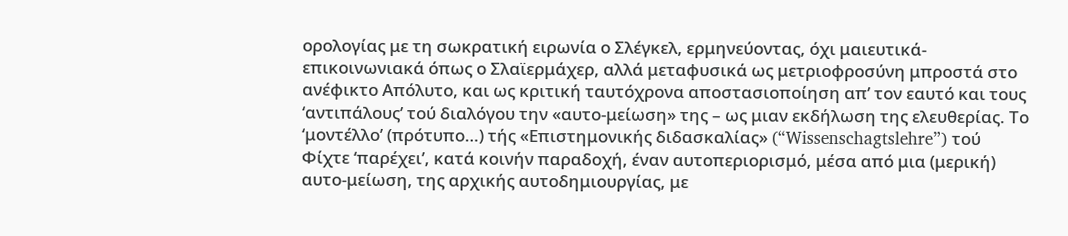ορολογίας με τη σωκρατική ειρωνία ο Σλέγκελ, ερμηνεύοντας, όχι μαιευτικά-επικοινωνιακά όπως ο Σλαϊερμάχερ, αλλά μεταφυσικά ως μετριοφροσύνη μπροστά στο ανέφικτο Απόλυτο, και ως κριτική ταυτόχρονα αποστασιοποίηση απ’ τον εαυτό και τους ‘αντιπάλους’ τού διαλόγου την «αυτο-μείωση» της – ως μιαν εκδήλωση της ελευθερίας. Το ‘μοντέλλο’ (πρότυπο…) τής «Επιστημονικής διδασκαλίας» (“Wissenschagtslehre”) τού Φίχτε ‘παρέχει’, κατά κοινήν παραδοχή, έναν αυτοπεριορισμό, μέσα από μια (μερική) αυτο-μείωση, της αρχικής αυτοδημιουργίας, με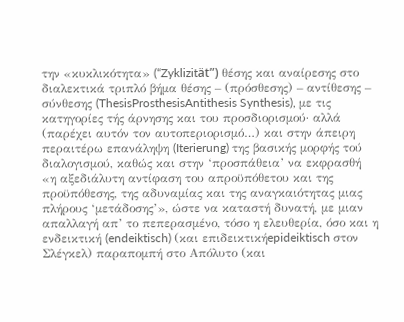την «κυκλικότητα» (“Zyklizitӓt”) θέσης και αναίρεσης στο διαλεκτικά τριπλό βήμα θέσης – (πρόσθεσης) – αντίθεσης – σύνθεσης (ThesisProsthesisAntithesis Synthesis), με τις κατηγορίες τής άρνησης και του προσδιορισμού· αλλά (παρέχει αυτόν τον αυτοπεριορισμό…) και στην άπειρη περαιτέρω επανάληψη (Iterierung) της βασικής μορφής τού διαλογισμού, καθώς και στην ‘προσπάθεια’ να εκφρασθή «η αξεδιάλυτη αντίφαση του απροϋπόθετου και της προϋπόθεσης, της αδυναμίας και της αναγκαιότητας μιας πλήρους ‘μετάδοσης’», ώστε να καταστή δυνατή, με μιαν απαλλαγή απ’ το πεπερασμένο, τόσο η ελευθερία, όσο και η ενδεικτική (endeiktisch) (και επιδεικτικήepideiktisch στον Σλέγκελ) παραπομπή στο Απόλυτο (και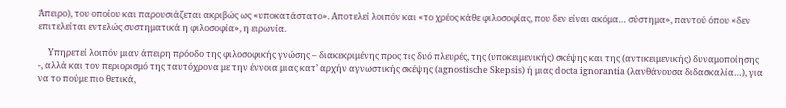Άπειρο), του οποίου και παρουσιάζεται ακριβώς ως «υποκατάστατο». Αποτελεί λοιπόν και «το χρέος κάθε φιλοσοφίας, που δεν είναι ακόμα… σύστημα», παντού όπου «δεν επιτελείται εντελώς συστηματικά η φιλοσοφία», η ειρωνία.

     Υπηρετεί λοιπόν μιαν άπειρη πρόοδο της φιλοσοφικής γνώσης – διακεκριμένης προς τις δυό πλευρές, της (υποκειμενικής) σκέψης και της (αντικειμενικής) δυναμοποίησης -, αλλά και τον περιορισμό της ταυτόχρονα με την έννοια μιας κατ’ αρχήν αγνωστικής σκέψης (agnostische Skepsis) ή μιας docta ignorantia (λανθάνουσα διδασκαλία…), για να το πούμε πιο θετικά,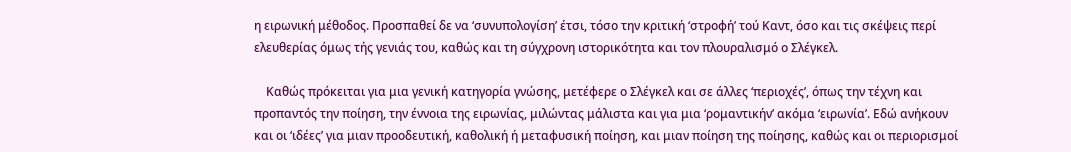η ειρωνική μέθοδος. Προσπαθεί δε να ‘συνυπολογίση’ έτσι, τόσο την κριτική ‘στροφή’ τού Καντ, όσο και τις σκέψεις περί ελευθερίας όμως τής γενιάς του, καθώς και τη σύγχρονη ιστορικότητα και τον πλουραλισμό ο Σλέγκελ.

    Kαθώς πρόκειται για μια γενική κατηγορία γνώσης, μετέφερε ο Σλέγκελ και σε άλλες ‘περιοχές’, όπως την τέχνη και προπαντός την ποίηση, την έννοια της ειρωνίας, μιλώντας μάλιστα και για μια ‘ρομαντικήν’ ακόμα ‘ειρωνία’. Εδώ ανήκουν και οι ‘ιδέες’ για μιαν προοδευτική, καθολική ή μεταφυσική ποίηση, και μιαν ποίηση της ποίησης, καθώς και οι περιορισμοί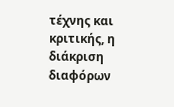τέχνης και κριτικής, η διάκριση διαφόρων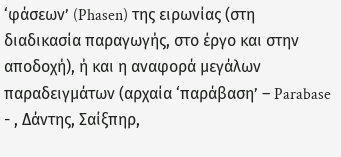‘φάσεων’ (Phasen) της ειρωνίας (στη διαδικασία παραγωγής, στο έργο και στην αποδοχή), ή και η αναφορά μεγάλων παραδειγμάτων (αρχαία ‘παράβαση’ – Parabase - , Δάντης, Σαίξπηρ,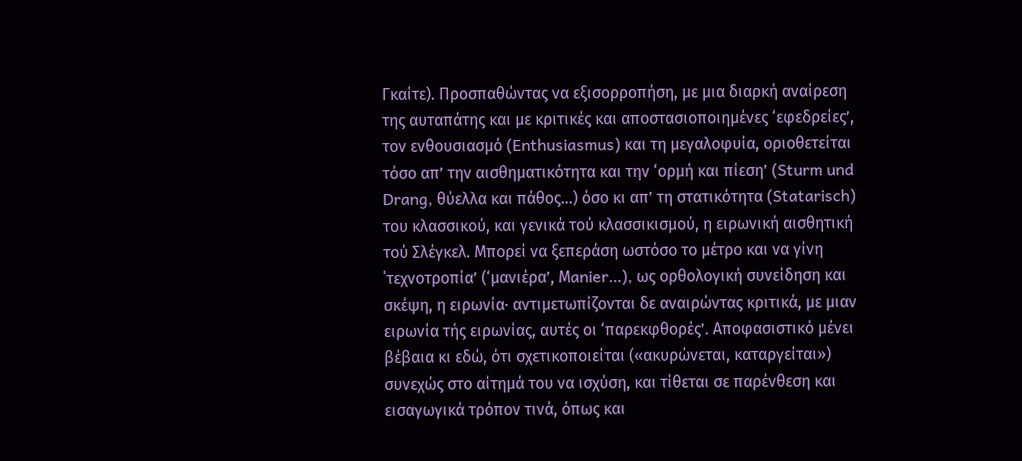Γκαίτε). Προσπαθώντας να εξισορροπήση, με μια διαρκή αναίρεση της αυταπάτης και με κριτικές και αποστασιοποιημένες ‘εφεδρείες’, τον ενθουσιασμό (Enthusiasmus) και τη μεγαλοφυία, οριοθετείται τόσο απ’ την αισθηματικότητα και την ‘ορμή και πίεση’ (Sturm und Drang, θύελλα και πάθος…) όσο κι απ’ τη στατικότητα (Statarisch) του κλασσικού, και γενικά τού κλασσικισμού, η ειρωνική αισθητική τού Σλέγκελ. Μπορεί να ξεπεράση ωστόσο το μέτρο και να γίνη ΄τεχνοτροπία’ (‘μανιέρα’, Μanier…), ως ορθολογική συνείδηση και σκέψη, η ειρωνία· αντιμετωπίζονται δε αναιρώντας κριτικά, με μιαν ειρωνία τής ειρωνίας, αυτές οι ‘παρεκφθορές’. Αποφασιστικό μένει βέβαια κι εδώ, ότι σχετικοποιείται («ακυρώνεται, καταργείται») συνεχώς στο αίτημά του να ισχύση, και τίθεται σε παρένθεση και εισαγωγικά τρόπον τινά, όπως και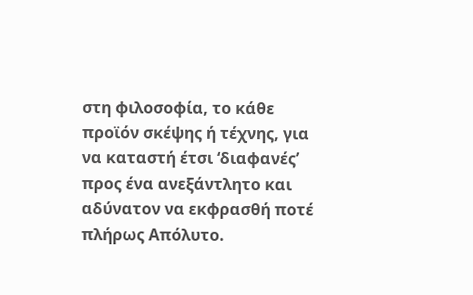στη φιλοσοφία, το κάθε προϊόν σκέψης ή τέχνης, για να καταστή έτσι ‘διαφανές’ προς ένα ανεξάντλητο και αδύνατον να εκφρασθή ποτέ πλήρως Απόλυτο.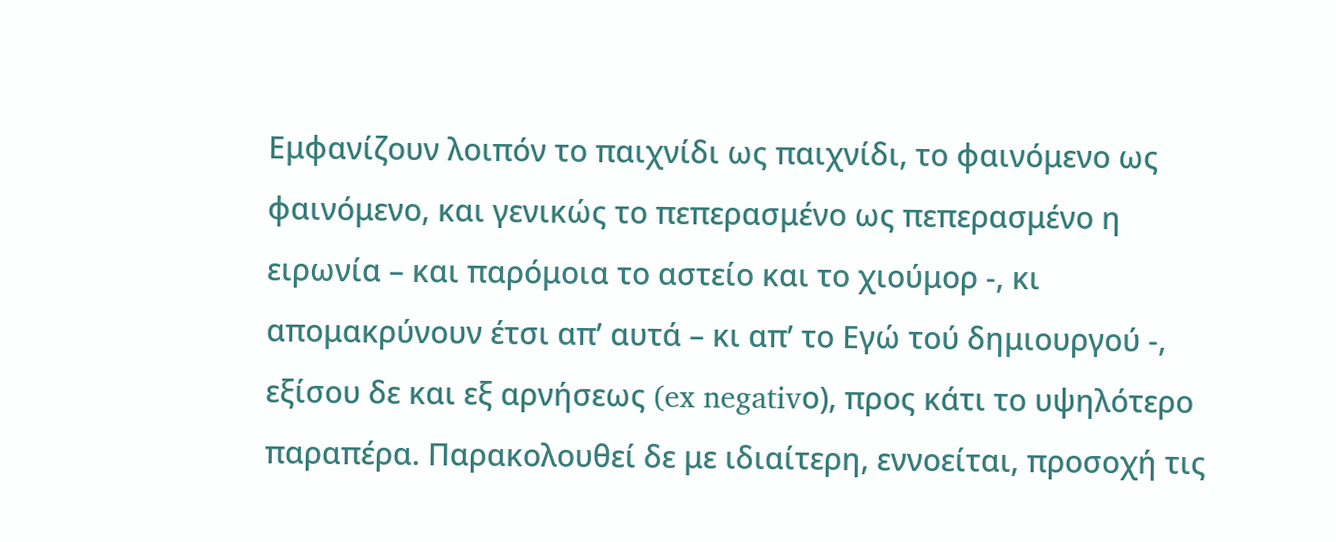Εμφανίζουν λοιπόν το παιχνίδι ως παιχνίδι, το φαινόμενο ως φαινόμενο, και γενικώς το πεπερασμένο ως πεπερασμένο η ειρωνία – και παρόμοια το αστείο και το χιούμορ -, κι απομακρύνουν έτσι απ’ αυτά – κι απ’ το Εγώ τού δημιουργού -, εξίσου δε και εξ αρνήσεως (ex negativο), προς κάτι το υψηλότερο παραπέρα. Παρακολουθεί δε με ιδιαίτερη, εννοείται, προσοχή τις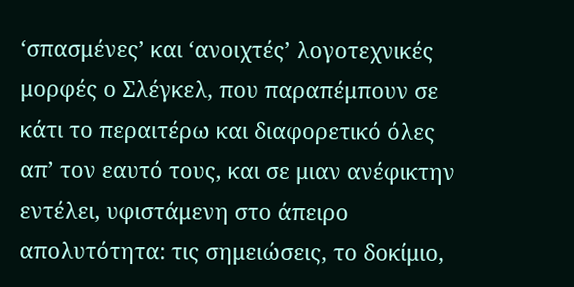‘σπασμένες’ και ‘ανοιχτές’ λογοτεχνικές μορφές ο Σλέγκελ, που παραπέμπουν σε κάτι το περαιτέρω και διαφορετικό όλες απ’ τον εαυτό τους, και σε μιαν ανέφικτην εντέλει, υφιστάμενη στο άπειρο απολυτότητα: τις σημειώσεις, το δοκίμιο,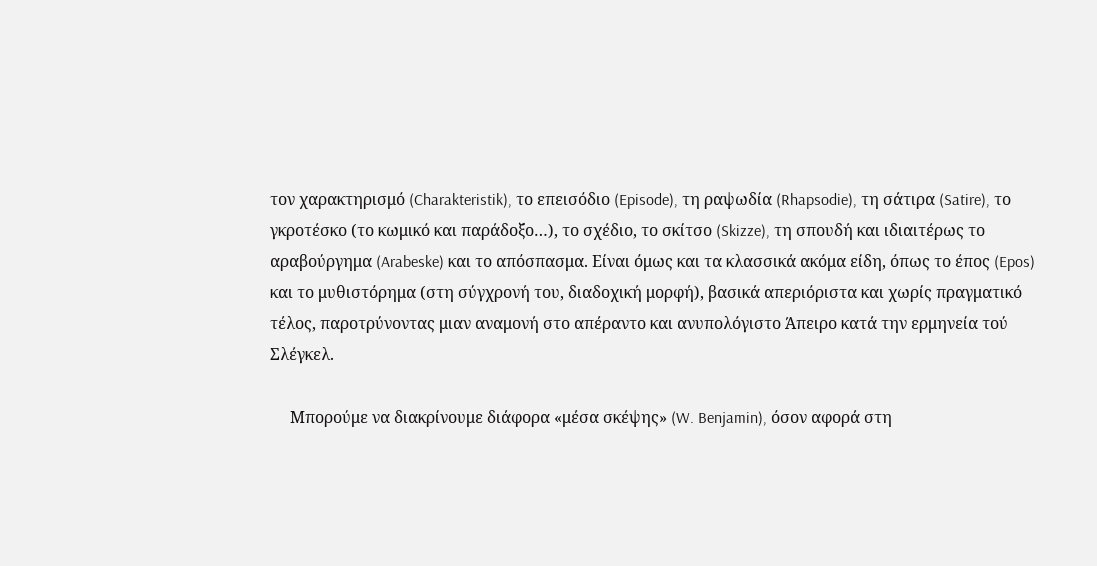τον χαρακτηρισμό (Charakteristik), το επεισόδιο (Episode), τη ραψωδία (Rhapsodie), τη σάτιρα (Satire), το γκροτέσκο (το κωμικό και παράδοξο…), το σχέδιο, το σκίτσο (Skizze), τη σπουδή και ιδιαιτέρως το αραβούργημα (Arabeske) και το απόσπασμα. Είναι όμως και τα κλασσικά ακόμα είδη, όπως το έπος (Epos) και το μυθιστόρημα (στη σύγχρονή του, διαδοχική μορφή), βασικά απεριόριστα και χωρίς πραγματικό τέλος, παροτρύνοντας μιαν αναμονή στο απέραντο και ανυπολόγιστο Άπειρο κατά την ερμηνεία τού Σλέγκελ.

     Μπορούμε να διακρίνουμε διάφορα «μέσα σκέψης» (W. Benjamin), όσον αφορά στη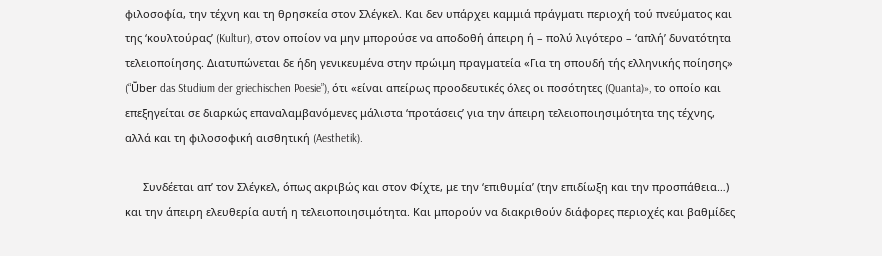φιλοσοφία, την τέχνη και τη θρησκεία στον Σλέγκελ. Και δεν υπάρχει καμμιά πράγματι περιοχή τού πνεύματος και της ‘κουλτούρας’ (Kultur), στον οποίον να μην μπορούσε να αποδοθή άπειρη ή – πολύ λιγότερο – ‘απλή’ δυνατότητα τελειοποίησης. Διατυπώνεται δε ήδη γενικευμένα στην πρώιμη πραγματεία «Για τη σπουδή τής ελληνικής ποίησης» (“Ṻber das Studium der griechischen Poesie”), ότι «είναι απείρως προοδευτικές όλες οι ποσότητες (Quanta)», το οποίο και επεξηγείται σε διαρκώς επαναλαμβανόμενες μάλιστα ‘προτάσεις’ για την άπειρη τελειοποιησιμότητα της τέχνης, αλλά και τη φιλοσοφική αισθητική (Aesthetik).

      Συνδέεται απ’ τον Σλέγκελ, όπως ακριβώς και στον Φίχτε, με την ‘επιθυμία’ (την επιδίωξη και την προσπάθεια…) και την άπειρη ελευθερία αυτή η τελειοποιησιμότητα. Και μπορούν να διακριθούν διάφορες περιοχές και βαθμίδες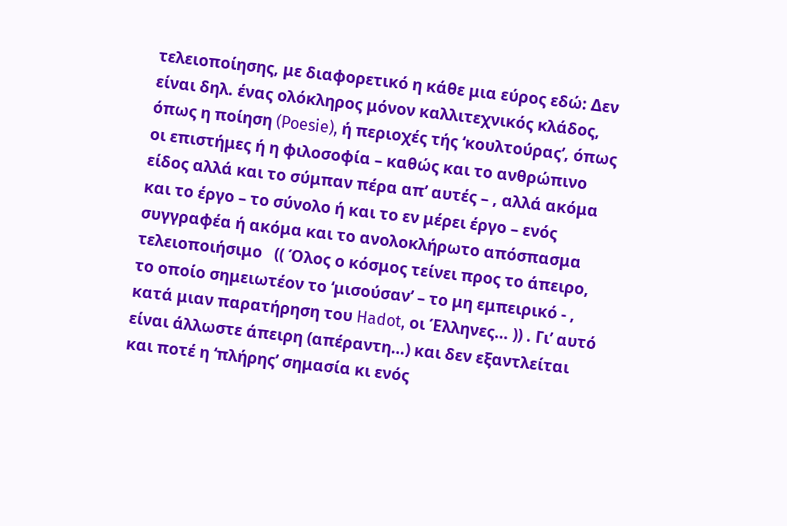τελειοποίησης, με διαφορετικό η κάθε μια εύρος εδώ: Δεν είναι δηλ. ένας ολόκληρος μόνον καλλιτεχνικός κλάδος, όπως η ποίηση (Poesie), ή περιοχές τής ‘κουλτούρας’, όπως οι επιστήμες ή η φιλοσοφία – καθώς και το ανθρώπινο είδος αλλά και το σύμπαν πέρα απ’ αυτές – , αλλά ακόμα και το έργο – το σύνολο ή και το εν μέρει έργο – ενός συγγραφέα ή ακόμα και το ανολοκλήρωτο απόσπασμα τελειοποιήσιμο   (( Όλος ο κόσμος τείνει προς το άπειρο, το οποίο σημειωτέον το ‘μισούσαν’ – το μη εμπειρικό - , κατά μιαν παρατήρηση του Hadot, οι Έλληνες… )) . Γι’ αυτό είναι άλλωστε άπειρη (απέραντη…) και δεν εξαντλείται και ποτέ η ‘πλήρης’ σημασία κι ενός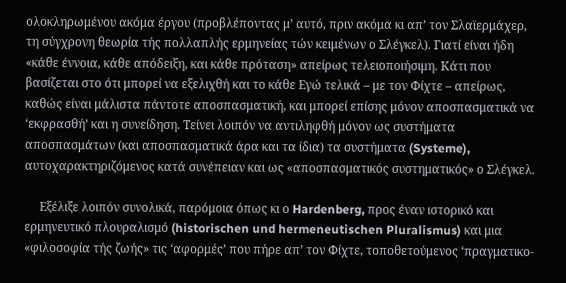ολοκληρωμένου ακόμα έργου (προβλέποντας μ’ αυτό, πριν ακόμα κι απ’ τον Σλαϊερμάχερ, τη σύγχρονη θεωρία τής πολλαπλής ερμηνείας τών κειμένων ο Σλέγκελ). Γιατί είναι ήδη «κάθε έννοια, κάθε απόδειξη, και κάθε πρόταση» απείρως τελειοποιήσιμη. Κάτι που βασίζεται στο ότι μπορεί να εξελιχθή και το κάθε Εγώ τελικά – με τον Φίχτε – απείρως, καθώς είναι μάλιστα πάντοτε αποσπασματική, και μπορεί επίσης μόνον αποσπασματικά να ‘εκφρασθή’ και η συνείδηση. Τείνει λοιπόν να αντιληφθή μόνον ως συστήματα αποσπασμάτων (και αποσπασματικά άρα και τα ίδια) τα συστήματα (Systeme), αυτοχαρακτηριζόμενος κατά συνέπειαν και ως «αποσπασματικός συστηματικός» ο Σλέγκελ.

     Eξέλιξε λοιπόν συνολικά, παρόμοια όπως κι ο Hardenberg, προς έναν ιστορικό και ερμηνευτικό πλουραλισμό (historischen und hermeneutischen Pluralismus) και μια «φιλοσοφία τής ζωής» τις ‘αφορμές’ που πήρε απ’ τον Φίχτε, τοποθετούμενος ‘πραγματικο-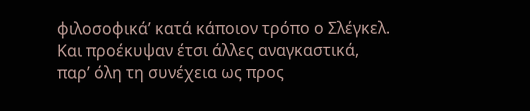φιλοσοφικά’ κατά κάποιον τρόπο ο Σλέγκελ. Και προέκυψαν έτσι άλλες αναγκαστικά, παρ’ όλη τη συνέχεια ως προς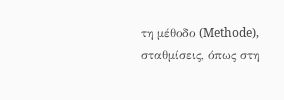τη μέθοδο (Methode), σταθμίσεις, όπως στη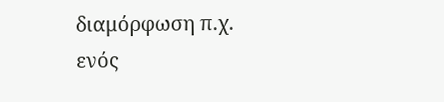διαμόρφωση π.χ. ενός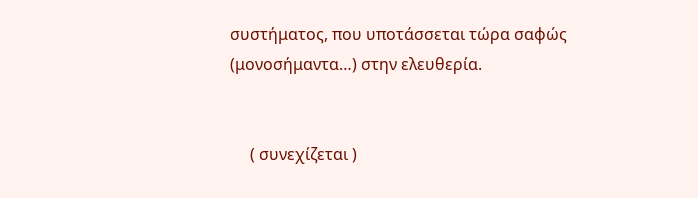συστήματος, που υποτάσσεται τώρα σαφώς (μονοσήμαντα…) στην ελευθερία.


     ( συνεχίζεται )